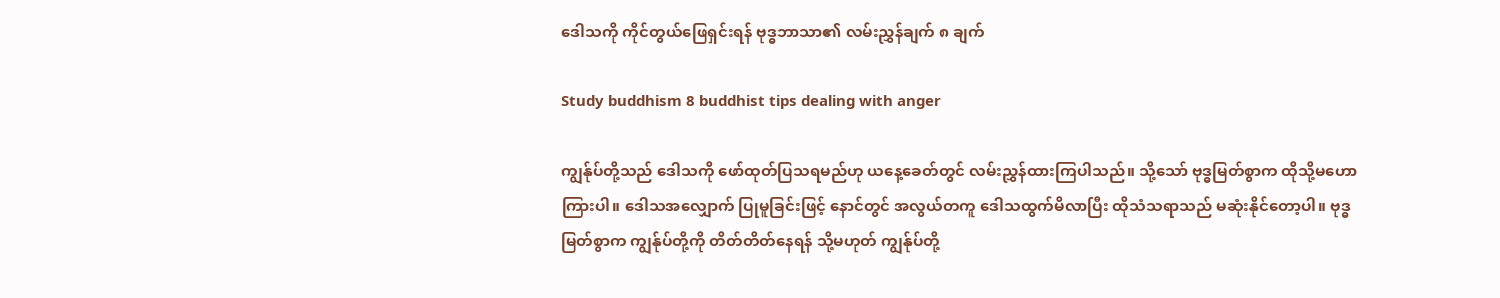ဒေါသကို ကိုင်တွယ်ဖြေရှင်းရန် ဗုဒ္ဓဘာသာ၏ လမ်းညွှန်ချက် ၈ ချက်

Study buddhism 8 buddhist tips dealing with anger

ကျွန်ုပ်တို့သည် ဒေါသကို ဖော်ထုတ်ပြသရမည်ဟု ယနေ့ခေတ်တွင် လမ်းညွှန်ထားကြပါသည်။ သို့သော် ဗုဒ္ဓမြတ်စွာက ထိုသို့မဟောကြားပါ။ ဒေါသအလျှောက် ပြုမူခြင်းဖြင့် နောင်တွင် အလွယ်တကူ ဒေါသထွက်မိလာပြီး ထိုသံသရာသည် မဆုံးနိုင်တော့ပါ။ ဗုဒ္ဓမြတ်စွာက ကျွန်ုပ်တို့ကို တိတ်တိတ်နေရန် သို့မဟုတ် ကျွန်ုပ်တို့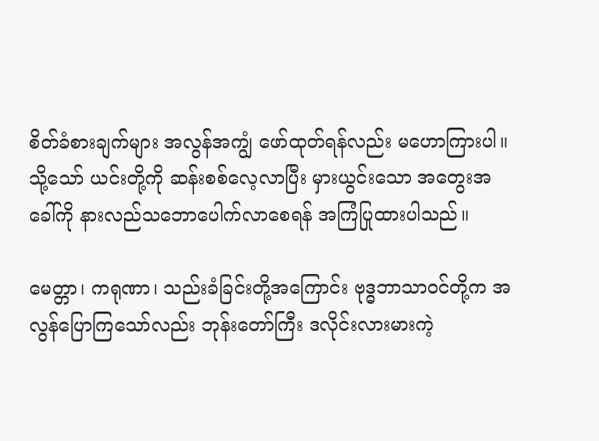စိတ်ခံစားချက်များ အလွန်အကျွံ ဖော်ထုတ်ရန်လည်း မဟောကြားပါ။ သို့သော် ယင်းတို့ကို ဆန်းစစ်လေ့လာပြီး မှားယွင်းသော အတွေးအခေါ်ကို နားလည်သဘောပေါက်လာစေရန် အကြံပြုထားပါသည်။

မေတ္တာ၊ ကရုဏာ၊ သည်းခံခြင်းတို့အကြောင်း ဗုဒ္ဓဘာသာဝင်တို့က အလွန်ပြောကြသော်လည်း ဘုန်းတော်ကြီး ဒလိုင်းလားမားကဲ့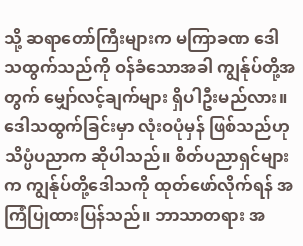သို့ ဆရာတော်ကြီးများက မကြာခဏ ဒေါသထွက်သည်ကို ဝန်ခံသောအခါ ကျွန်ုပ်တို့အတွက် မျှော်လင့်ချက်များ ရှိပါဦးမည်လား။ ဒေါသထွက်ခြင်းမှာ လုံးဝပုံမှန် ဖြစ်သည်ဟု သိပ္ပံပညာက ဆိုပါသည်။ စိတ်ပညာရှင်များက ကျွန်ုပ်တို့ဒေါသကို ထုတ်ဖော်လိုက်ရန် အကြံပြုထားပြန်သည်။ ဘာသာတရား အ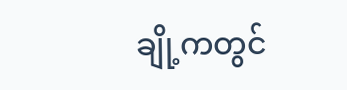ချို့ကတွင်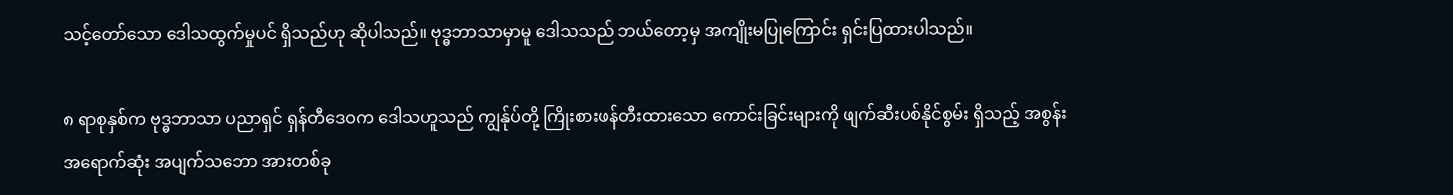သင့်တော်သော ဒေါသထွက်မှုပင် ရှိသည်ဟု ဆိုပါသည်။ ဗုဒ္ဓဘာသာမှာမူ ဒေါသသည် ဘယ်တော့မှ အကျိုးမပြုကြောင်း ရှင်းပြထားပါသည်။

၈ ရာစုနှစ်က ဗုဒ္ဓဘာသာ ပညာရှင် ရှန်တီဒေဝက ဒေါသဟူသည် ကျွန်ုပ်တို့ ကြိုးစားဖန်တီးထားသော ကောင်းခြင်းများကို ဖျက်ဆီးပစ်နိုင်စွမ်း ရှိသည့် အစွန်းအရောက်ဆုံး အပျက်သဘော အားတစ်ခု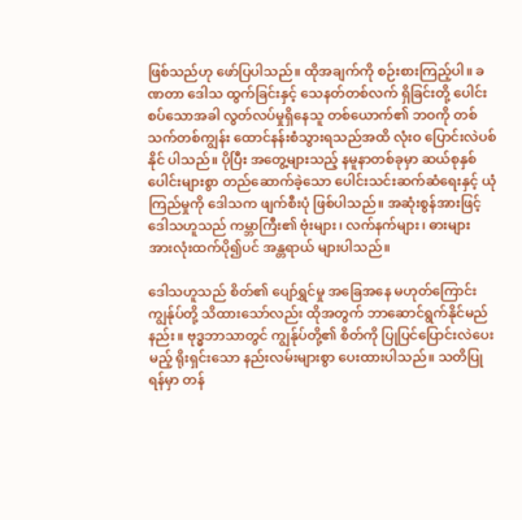ဖြစ်သည်ဟု ဖော်ပြပါသည်။ ထိုအချက်ကို စဉ်းစားကြည့်ပါ။ ခဏတာ ဒေါသ ထွက်ခြင်းနှင့် သေနတ်တစ်လက် ရှိခြင်းတို့ ပေါင်းစပ်သောအခါ လွတ်လပ်မှုရှိနေသူ တစ်ယောက်၏ ဘဝကို တစ်သက်တစ်ကျွန်း ထောင်နန်းစံသွားရသည်အထိ လုံးဝ ပြောင်းလဲပစ်နိုင် ပါသည်။ ပိုပြီး အတွေ့များသည့် နမူနာတစ်ခုမှာ ဆယ်စုနှစ်ပေါင်းများစွာ တည်ဆောက်ခဲ့သော ပေါင်းသင်းဆက်ဆံရေးနှင့် ယုံကြည်မှုကို ဒေါသက ဖျက်စီးပုံ ဖြစ်ပါသည်။ အဆုံးစွန်အားဖြင့် ဒေါသဟူသည် ကမ္ဘာကြီး၏ ဗုံးများ၊ လက်နက်များ၊ ဓားများ အားလုံးထက်ပို၍ပင် အန္တရာယ် များပါသည်။

ဒေါသဟူသည် စိတ်၏ ပျော်ရွှင်မှု အခြေအနေ မဟုတ်ကြောင်း ကျွန်ုပ်တို့ သိထားသော်လည်း ထိုအတွက် ဘာဆောင်ရွက်နိုင်မည်နည်း။ ဗုဒ္ဓဘာသာတွင် ကျွန်ုပ်တို့၏ စိတ်ကို ပြုပြင်ပြောင်းလဲပေးမည့် ရိုးရှင်းသော နည်းလမ်းများစွာ ပေးထားပါသည်။ သတိပြုရန်မှာ တန်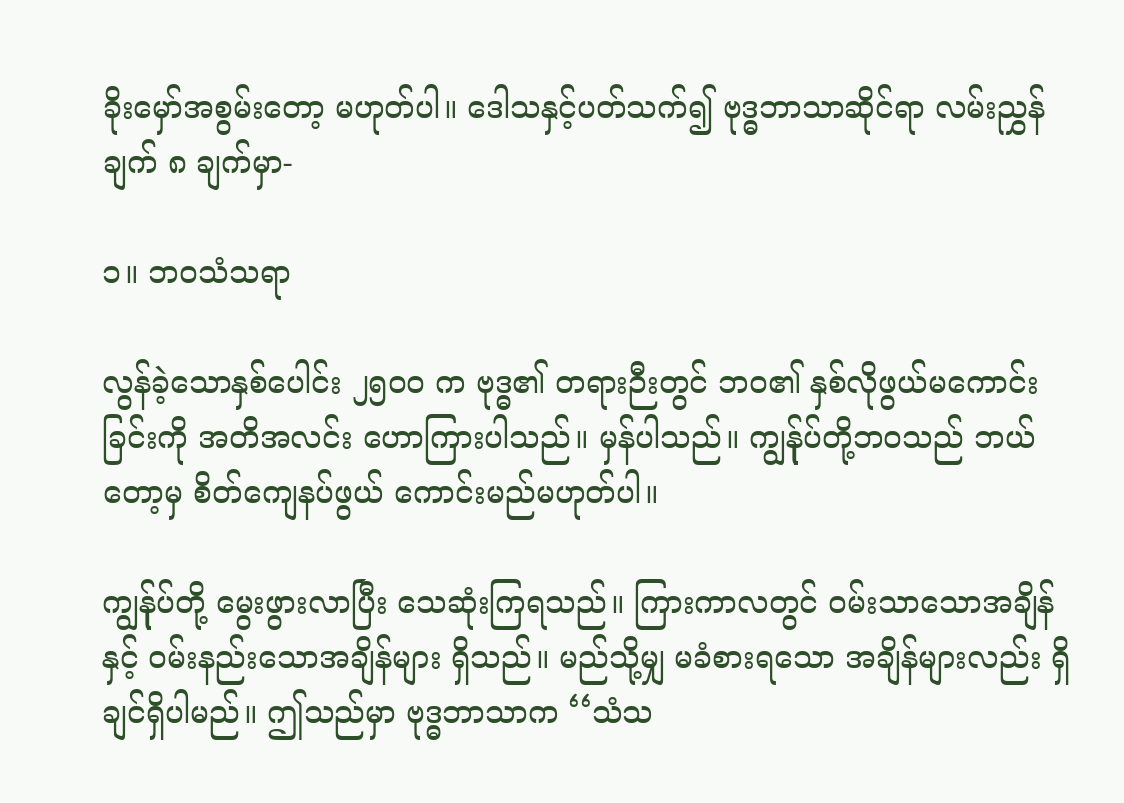ခိုးမှော်အစွမ်းတော့ မဟုတ်ပါ။ ဒေါသနှင့်ပတ်သက်၍ ဗုဒ္ဓဘာသာဆိုင်ရာ လမ်းညွှန်ချက် ၈ ချက်မှာ-

၁။ ဘဝသံသရာ

လွန်ခဲ့သောနှစ်ပေါင်း ၂၅၀၀ က ဗုဒ္ဓ၏ တရားဉီးတွင် ဘဝ၏ နှစ်လိုဖွယ်မကောင်းခြင်းကို အတိအလင်း ဟောကြားပါသည်။ မှန်ပါသည်။ ကျွန်ုပ်တို့ဘဝသည် ဘယ်တော့မှ စိတ်ကျေနပ်ဖွယ် ကောင်းမည်မဟုတ်ပါ။

ကျွန်ုပ်တို့ မွေးဖွားလာပြီး သေဆုံးကြရသည်။ ကြားကာလတွင် ဝမ်းသာသောအချိန်နှင့် ဝမ်းနည်းသောအချိန်များ ရှိသည်။ မည်သို့မျှ မခံစားရသော အချိန်များလည်း ရှိချင်ရှိပါမည်။ ဤသည်မှာ ဗုဒ္ဓဘာသာက ‘‘သံသ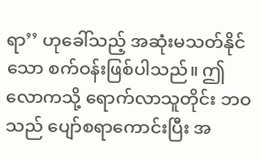ရာ’’ ဟုခေါ်သည့် အဆုံးမသတ်နိုင်သော စက်ဝန်းဖြစ်ပါသည်။ ဤလောကသို့ ရောက်လာသူတိုင်း ဘဝသည် ပျော်စရာကောင်းပြီး အ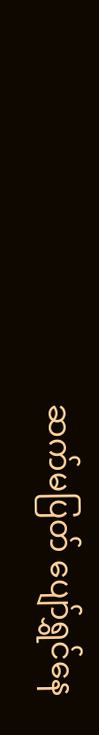ဆက်မပြတ် ပျော်ရွှင်နေ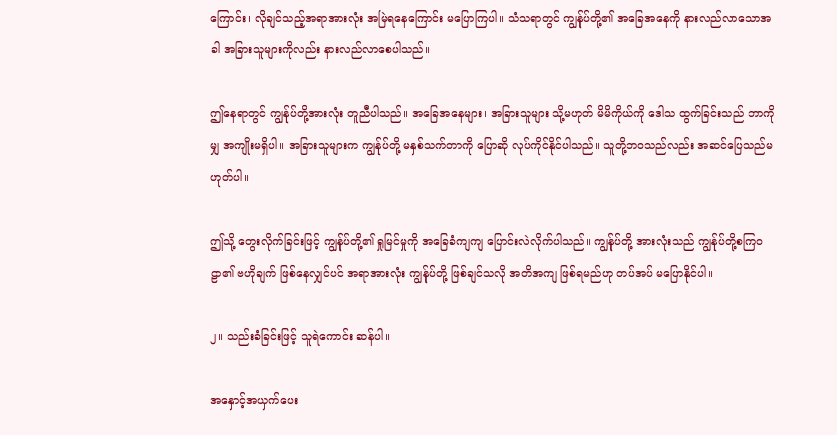ကြောင်း၊ လိုချင်သည့်အရာအားလုံး အမြဲရနေကြောင်း မပြောကြပါ။ သံသရာတွင် ကျွန်ုပ်တို့၏ အခြေအနေကို နားလည်လာသောအခါ အခြားသူများကိုလည်း နားလည်လာစေပါသည်။

ဤနေရာတွင် ကျွန်ုပ်တို့အားလုံး တူညီပါသည်။ အခြေအနေများ၊ အခြားသူများ သို့မဟုတ် မိမိကိုယ်ကို ဒေါသ ထွက်ခြင်းသည် ဘာကိုမျှ အကျိုးမရှိပါ။ အခြားသူများက ကျွန်ုပ်တို့ မနှစ်သက်တာကို ပြောဆို လုပ်ကိုင်နိုင်ပါသည်။ သူတို့ဘဝသည်လည်း အဆင်ပြေသည်မဟုတ်ပါ။

ဤသို့ တွေးလိုက်ခြင်းဖြင့် ကျွန်ုပ်တို့၏ ရှုမြင်မှုကို အခြေခံကျကျ ပြောင်းလဲလိုက်ပါသည်။ ကျွန်ုပ်တို့ အားလုံးသည် ကျွန်ုပ်တို့စကြဝဠာ၏ ဗဟိုချက် ဖြစ်နေလျှင်ပင် အရာအားလုံး ကျွန်ုပ်တို့ ဖြစ်ချင်သလို အတိအကျ ဖြစ်ရမည်ဟု တပ်အပ် မပြောနိုင်ပါ။

၂။ သည်းခံခြင်းဖြင့် သူရဲကောင်း ဆန်ပါ။

အနှောင့်အယှက်ပေး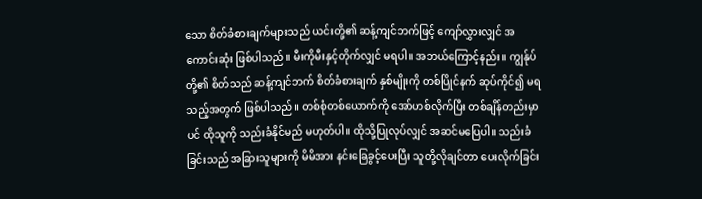သော စိတ်ခံစားချက်များသည် ယင်းတို့၏ ဆန့်ကျင်ဘက်ဖြင့် ကျော်လွှားလျှင် အကောင်းဆုံး ဖြစ်ပါသည်။ မီးကိုမီးနှင့်တိုက်လျှင် မရပါ။ အဘယ်ကြောင့်နည်း။ ကျွန်ုပ်တို့၏ စိတ်သည် ဆန့်ကျင်ဘက် စိတ်ခံစားချက် နှစ်မျိုးကို တစ်ပြိုင်နက် ဆုပ်ကိုင်၍ မရသည့်အတွက် ဖြစ်ပါသည်။ တစ်စုံတစ်ယောက်ကို အော်ဟစ်လိုက်ပြီး တစ်ချိန်တည်းမှာပင် ထိုသူကို သည်းခံနိုင်မည် မဟုတ်ပါ။ ထိုသို့ပြုလုပ်လျှင် အဆင်မပြေပါ။ သည်းခံခြင်းသည် အခြားသူများကို မိမိအား နင်းခြေခွင့်ပေးပြီး သူတို့လိုချင်တာ ပေးလိုက်ခြင်း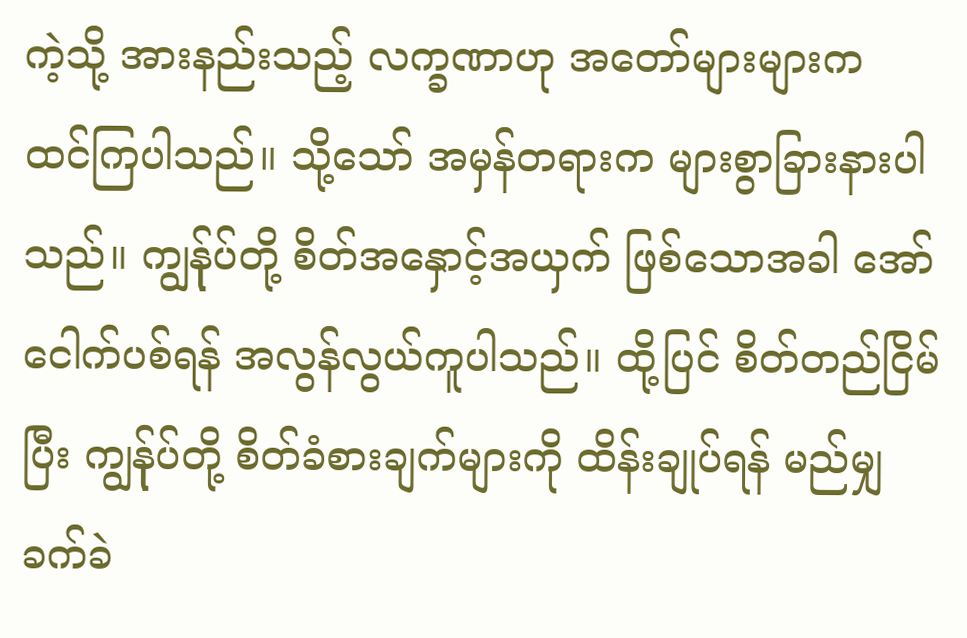ကဲ့သို့ အားနည်းသည့် လက္ခဏာဟု အတော်များများက ထင်ကြပါသည်။ သို့သော် အမှန်တရားက များစွာခြားနားပါသည်။ ကျွန်ုပ်တို့ စိတ်အနှောင့်အယှက် ဖြစ်သောအခါ အော်ငေါက်ပစ်ရန် အလွန်လွယ်ကူပါသည်။ ထို့ပြင် စိတ်တည်ငြိမ်ပြီး ကျွန်ုပ်တို့ စိတ်ခံစားချက်များကို ထိန်းချုပ်ရန် မည်မျှ ခက်ခဲ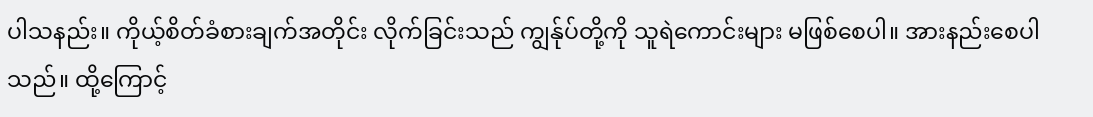ပါသနည်း။ ကိုယ့်စိတ်ခံစားချက်အတိုင်း လိုက်ခြင်းသည် ကျွန်ုပ်တို့ကို သူရဲကောင်းများ မဖြစ်စေပါ။ အားနည်းစေပါသည်။ ထို့ကြောင့်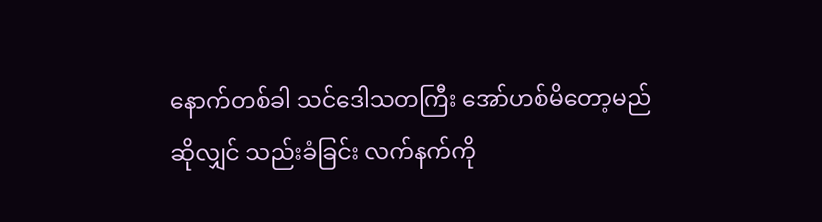နောက်တစ်ခါ သင်ဒေါသတကြီး အော်ဟစ်မိတော့မည်ဆိုလျှင် သည်းခံခြင်း လက်နက်ကို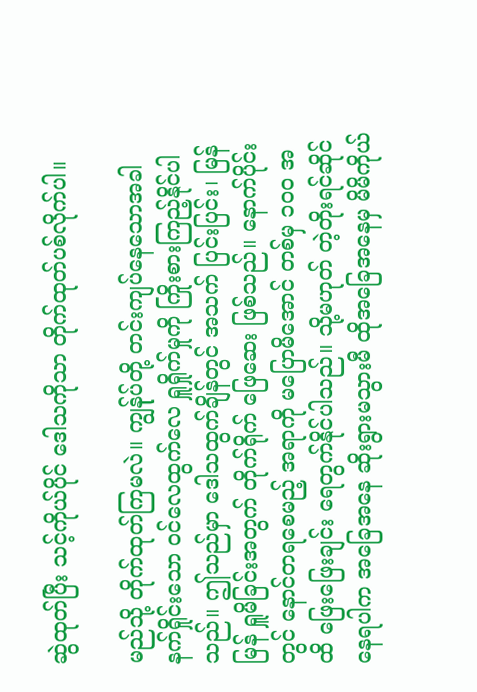ဆွဲထုတ်ပြီး သင့်ကိုယ်ပိုင် ဒေါသကိုသာ တိုက်ထုတ်ပစ်လိုက်ပါ။

မည်သို့ တိုက်ထုတ်ကြမလဲ။ ကျွန်ုပ်တို့ တင်းကျပ်နေသောအခါ နက်ရှိုင်းသော ဝင်လေထွက်လေ ရှူရှိုက်မှုကို ကြိုးစားကြည့်နိုင်ပါသည်။ ဤသည်မှာ ဒေါသထွက်ချိန်တွင် အသက် ပြင်းပြင်း၊ မြန်မြန် ရှူမိခြင်းအတွက် တိုက်ရိုက် ဖြေဆေး ဖြစ်သည်။ နောက်ပိုင်းတွင် နောင်တရစေမည့် အရာကို မပြောမိအောင် တစ်မှ ၁၀၀ အထိ ဖြေးဖြေးချင်း ရေတွက်နိုင်ပါသည်။ သို့မဟုတ် တဲ့တိုးရင်ဆိုင်နေရပါက အခြေအနေ ဆိုးရွားမသွားမီ ထိုအခြေအနေမှ မိမိကိုယ်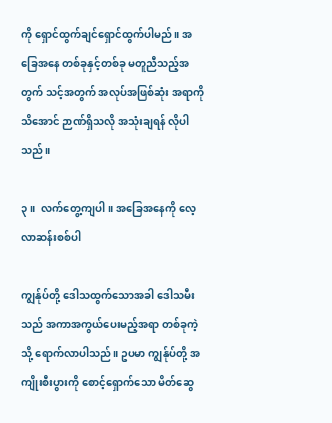ကို ရှောင်ထွက်ချင်ရှောင်ထွက်ပါမည်။ အခြေအနေ တစ်ခုနှင့်တစ်ခု မတူညီသည့်အတွက် သင့်အတွက် အလုပ်အဖြစ်ဆုံး အရာကိုသိအောင် ဉာဏ်ရှိသလို အသုံးချရန် လိုပါသည်။

၃။  လက်တွေ့ကျပါ။ အခြေအနေကို လေ့လာဆန်းစစ်ပါ

ကျွန်ုပ်တို့ ဒေါသထွက်သောအခါ ဒေါသမီးသည် အကာအကွယ်ပေးမည့်အရာ တစ်ခုကဲ့သို့ ရောက်လာပါသည်။ ဥပမာ ကျွန်ုပ်တို့ အကျိုးစီးပွားကို စောင့်ရှောက်သော မိတ်ဆွေ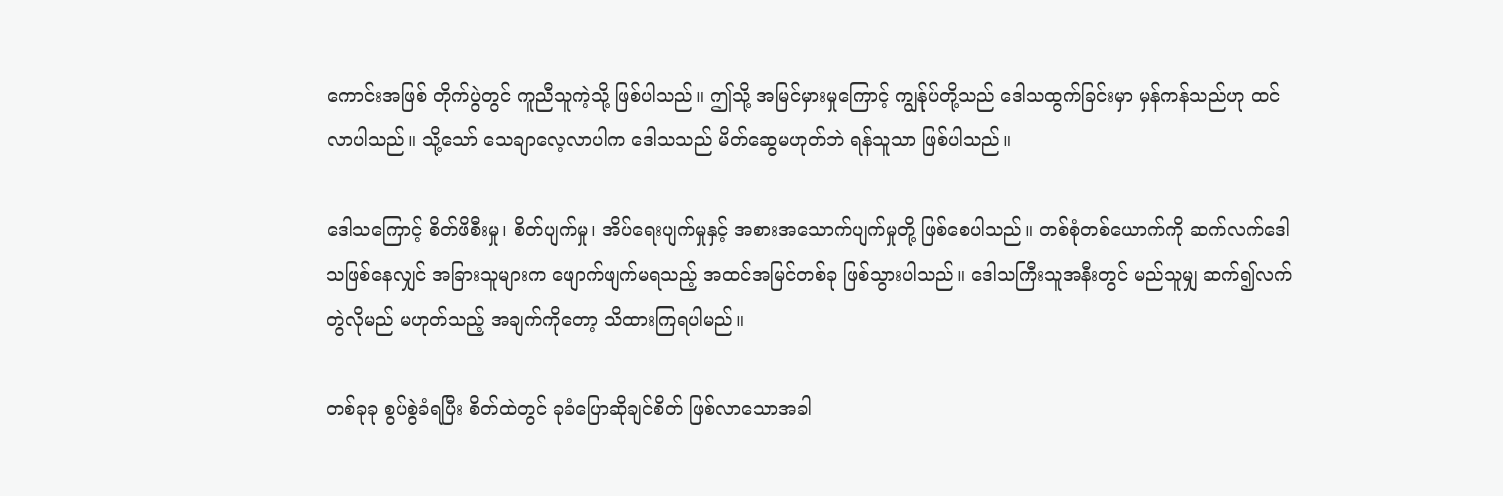ကောင်းအဖြစ် တိုက်ပွဲတွင် ကူညီသူကဲ့သို့ ဖြစ်ပါသည်။ ဤသို့ အမြင်မှားမှုကြောင့် ကျွန်ုပ်တို့သည် ဒေါသထွက်ခြင်းမှာ မှန်ကန်သည်ဟု ထင်လာပါသည်။ သို့သော် သေချာလေ့လာပါက ဒေါသသည် မိတ်ဆွေမဟုတ်ဘဲ ရန်သူသာ ဖြစ်ပါသည်။

ဒေါသကြောင့် စိတ်ဖိစီးမှု၊ စိတ်ပျက်မှု၊ အိပ်ရေးပျက်မှုနှင့် အစားအသောက်ပျက်မှုတို့ ဖြစ်စေပါသည်။ တစ်စုံတစ်ယောက်ကို ဆက်လက်ဒေါသဖြစ်နေလျှင် အခြားသူများက ဖျောက်ဖျက်မရသည့် အထင်အမြင်တစ်ခု ဖြစ်သွားပါသည်။ ဒေါသကြီးသူအနီးတွင် မည်သူမျှ ဆက်၍လက်တွဲလိုမည် မဟုတ်သည့် အချက်ကိုတော့ သိထားကြရပါမည်။

တစ်ခုခု စွပ်စွဲခံရပြီး စိတ်ထဲတွင် ခုခံပြောဆိုချင်စိတ် ဖြစ်လာသောအခါ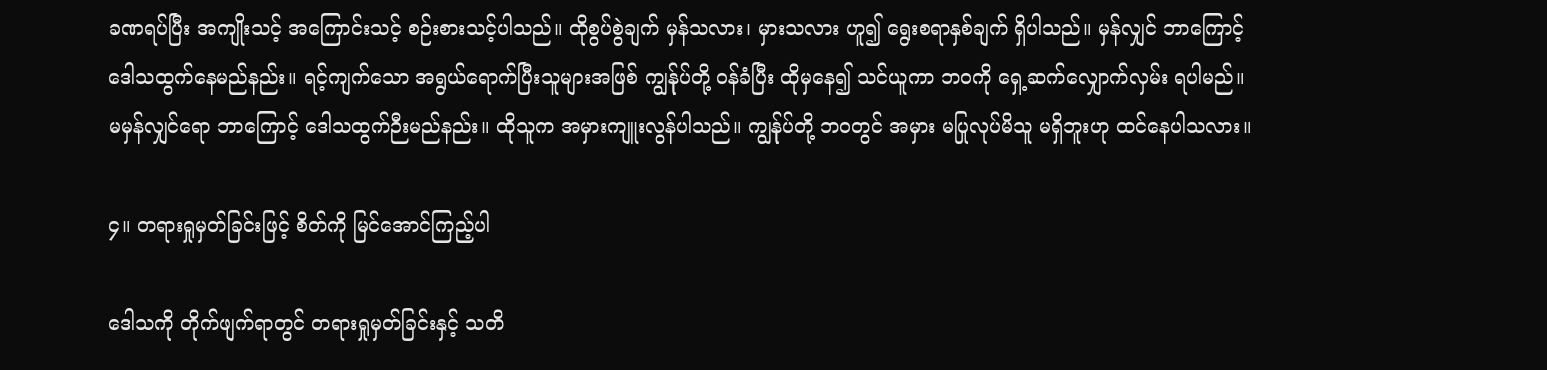ခဏရပ်ပြီး အကျိုးသင့် အကြောင်းသင့် စဉ်းစားသင့်ပါသည်။ ထိုစွပ်စွဲချက် မှန်သလား၊ မှားသလား ဟူ၍ ရွေးစရာနှစ်ချက် ရှိပါသည်။ မှန်လျှင် ဘာကြောင့် ဒေါသထွက်နေမည်နည်း။ ရင့်ကျက်သော အရွယ်ရောက်ပြီးသူများအဖြစ် ကျွန်ုပ်တို့ ဝန်ခံပြီး ထိုမှနေ၍ သင်ယူကာ ဘဝကို ရှေ့ဆက်လျှောက်လှမ်း ရပါမည်။ မမှန်လျှင်ရော ဘာကြောင့် ဒေါသထွက်ဉီးမည်နည်း။ ထိုသူက အမှားကျူးလွန်ပါသည်။ ကျွန်ုပ်တို့ ဘဝတွင် အမှား မပြုလုပ်မိသူ မရှိဘူးဟု ထင်နေပါသလား။

၄။ တရားရှုမှတ်ခြင်းဖြင့် စိတ်ကို မြင်အောင်ကြည့်ပါ

ဒေါသကို တိုက်ဖျက်ရာတွင် တရားရှုမှတ်ခြင်းနှင့် သတိ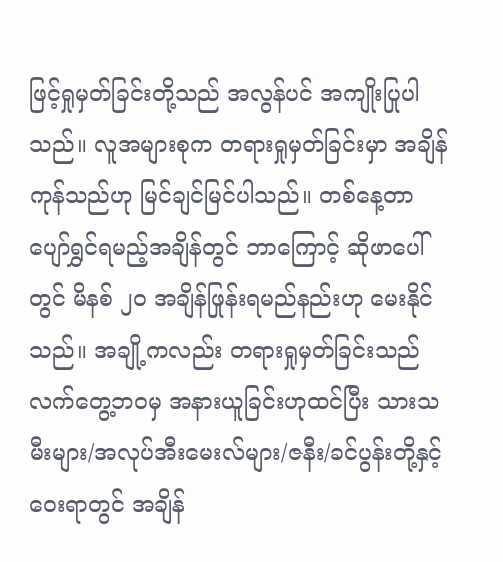ဖြင့်ရှုမှတ်ခြင်းတို့သည် အလွန်ပင် အကျိုးပြုပါသည်။ လူအများစုက တရားရှုမှတ်ခြင်းမှာ အချိန်ကုန်သည်ဟု မြင်ချင်မြင်ပါသည်။ တစ်နေ့တာ ပျော်ရွှင်ရမည့်အချိန်တွင် ဘာကြောင့် ဆိုဖာပေါ်တွင် မိနစ် ၂၀ အချိန်ဖြုန်းရမည်နည်းဟု မေးနိုင်သည်။ အချို့ကလည်း တရားရှုမှတ်ခြင်းသည် လက်တွေ့ဘဝမှ အနားယူခြင်းဟုထင်ပြီး သားသမီးများ/အလုပ်အီးမေးလ်များ/ဇနီး/ခင်ပွန်းတို့နှင့် ဝေးရာတွင် အချိန်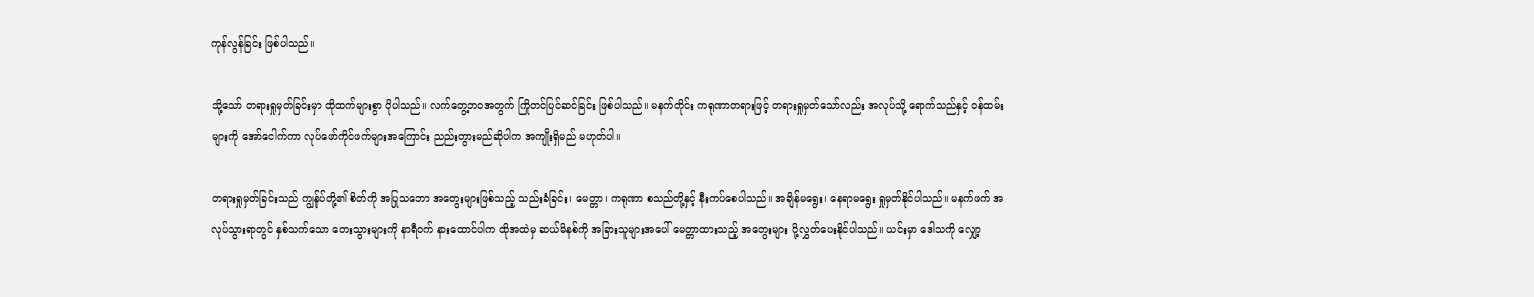ကုန်လွန်ခြင်း ဖြစ်ပါသည်။

သို့သော် တရားရှုမှတ်ခြင်းမှာ ထိုထက်များစွာ ပိုပါသည်။ လက်တွေ့ဘဝအတွက် ကြိုတင်ပြင်ဆင်ခြင်း ဖြစ်ပါသည်။ မနက်တိုင်း ကရုဏာတရားဖြင့် တရားရှုမှတ်သော်လည်း အလုပ်သို့ ရောက်သည်နှင့် ဝန်ထမ်းများကို အော်ငေါက်ကာ လုပ်ဖော်ကိုင်ဖက်များအကြောင်း ညည်းတွားမည်ဆိုပါက အကျိုးရှိမည် မဟုတ်ပါ။

တရားရှုမှတ်ခြင်းသည် ကျွန်ုပ်တို့၏ စိတ်ကို အပြုသဘော အတွေးများဖြစ်သည့် သည်းခံခြင်း၊ မေတ္တာ၊ ကရုဏာ စသည်တို့နှင့် နီးကပ်စေပါသည်။ အချိန်မရွေး၊ နေရာမရွေး ရှုမှတ်နိုင်ပါသည်။ မနက်ဖက် အလုပ်သွားရာတွင် နှစ်သက်သော တေးသွားများကို နာရီဝက် နားထောင်ပါက ထိုအထဲမှ ဆယ်မိနစ်ကို အခြားသူများအပေါ် မေတ္တာထားသည့် အတွေးများ ပို့လွှတ်ပေးနိုင်ပါသည်။ ယင်းမှာ ဒေါသကို လျှော့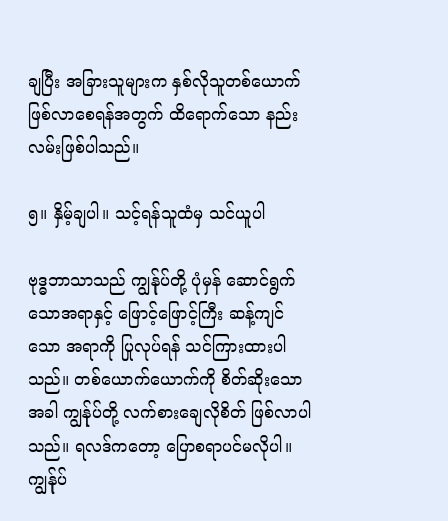ချပြီး အခြားသူများက နှစ်လိုသူတစ်ယောက် ဖြစ်လာစေရန်အတွက် ထိရောက်သော နည်းလမ်းဖြစ်ပါသည်။

၅။ နှိမ့်ချပါ။ သင့်ရန်သူထံမှ သင်ယူပါ

ဗုဒ္ဓဘာသာသည် ကျွန်ုပ်တို့ ပုံမှန် ဆောင်ရွက်သောအရာနှင့် ဖြောင့်ဖြောင့်ကြီး ဆန့်ကျင်သော အရာကို ပြုလုပ်ရန် သင်ကြားထားပါသည်။ တစ်ယောက်ယောက်ကို စိတ်ဆိုးသောအခါ ကျွန်ုပ်တို့ လက်စားချေလိုစိတ် ဖြစ်လာပါသည်။ ရလဒ်ကတော့ ပြောစရာပင်မလိုပါ။ ကျွန်ုပ်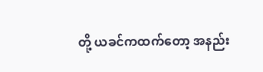တို့ ယခင်ကထက်တော့ အနည်း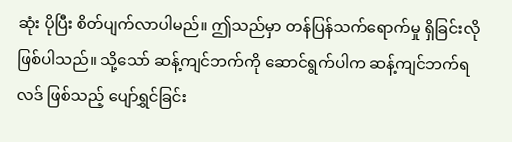ဆုံး ပိုပြီး စိတ်ပျက်လာပါမည်။ ဤသည်မှာ တန်ပြန်သက်ရောက်မှု ရှိခြင်းလို ဖြစ်ပါသည်။ သို့သော် ဆန့်ကျင်ဘက်ကို ဆောင်ရွက်ပါက ဆန့်ကျင်ဘက်ရလဒ် ဖြစ်သည့် ပျော်ရွှင်ခြင်း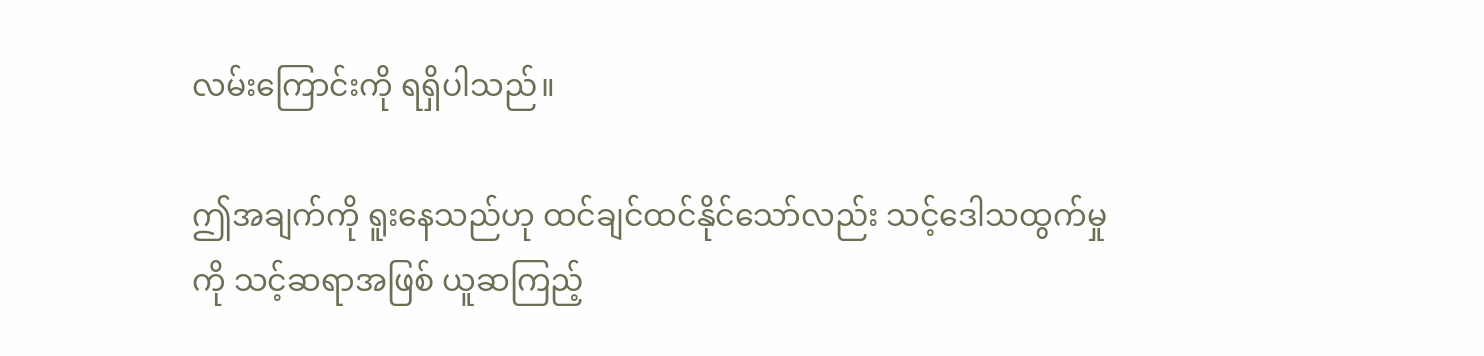လမ်းကြောင်းကို ရရှိပါသည်။

ဤအချက်ကို ရူးနေသည်ဟု ထင်ချင်ထင်နိုင်သော်လည်း သင့်ဒေါသထွက်မှုကို သင့်ဆရာအဖြစ် ယူဆကြည့်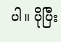ပါ။ ပိုပြီး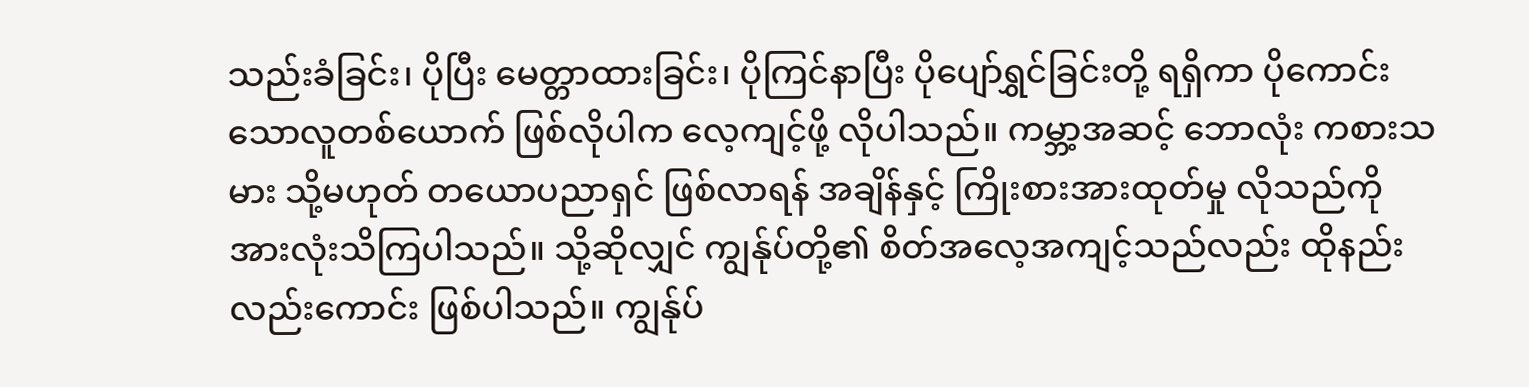သည်းခံခြင်း၊ ပိုပြီး မေတ္တာထားခြင်း၊ ပိုကြင်နာပြီး ပိုပျော်ရွှင်ခြင်းတို့ ရရှိကာ ပိုကောင်းသောလူတစ်ယောက် ဖြစ်လိုပါက လေ့ကျင့်ဖို့ လိုပါသည်။ ကမ္ဘာ့အဆင့် ဘောလုံး ကစားသမား သို့မဟုတ် တယောပညာရှင် ဖြစ်လာရန် အချိန်နှင့် ကြိုးစားအားထုတ်မှု လိုသည်ကို အားလုံးသိကြပါသည်။ သို့ဆိုလျှင် ကျွန်ုပ်တို့၏ စိတ်အလေ့အကျင့်သည်လည်း ထိုနည်းလည်းကောင်း ဖြစ်ပါသည်။ ကျွန်ုပ်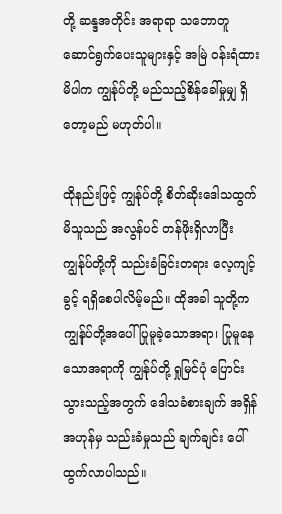တို့ ဆန္ဒအတိုင်း အရာရာ သဘောတူ ဆောင်ရွက်ပေးသူများနှင့် အမြဲ ဝန်းရံထားမိပါက ကျွန်ုပ်တို့ မည်သည့်စိန်ခေါ်မှုမျှ ရှိတော့မည် မဟုတ်ပါ။

ထိုနည်းဖြင့် ကျွန်ုပ်တို့ စိတ်ဆိုးဒေါသထွက်မိသူသည် အလွန်ပင် တန်ဖိုးရှိလာပြီး ကျွန်ုပ်တို့ကို သည်းခံခြင်းတရား လေ့ကျင့်ခွင့် ရရှိစေပါလိမ့်မည်။ ထိုအခါ သူတို့က ကျွန်ုပ်တို့အပေါ် ပြုမူခဲ့သောအရာ၊ ပြုမူနေသောအရာကို ကျွန်ုပ်တို့ ရှုမြင်ပုံ ပြောင်းသွားသည့်အတွက် ဒေါသခံစားချက် အရှိန်အဟုန်မှ သည်းခံမှုသည် ချက်ချင်း ပေါ်ထွက်လာပါသည်။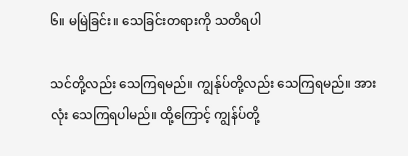၆။ မမြဲခြင်း။ သေခြင်းတရားကို သတိရပါ

သင်တို့လည်း သေကြရမည်။ ကျွန်ုပ်တို့လည်း သေကြရမည်။ အားလုံး သေကြရပါမည်။ ထို့ကြောင့် ကျွန်ပ်တို့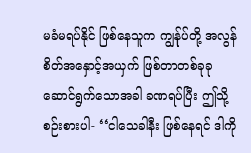မခံမရပ်နိုင် ဖြစ်နေသူက ကျွန်ုပ်တို့ အလွန်စိတ်အနှောင့်အယှက် ဖြစ်တာတစ်ခုခု ဆောင်ရွက်သောအခါ ခဏရပ်ပြီး ဤသို့စဉ်းစားပါ- ‘‘ငါသေခါနီး ဖြစ်နေရင် ဒါကို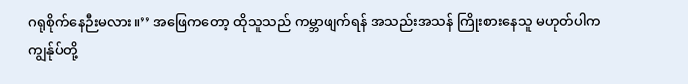ဂရုစိုက်နေဉီးမလား။’’ အဖြေကတော့ ထိုသူသည် ကမ္ဘာဖျက်ရန် အသည်းအသန် ကြိုးစားနေသူ မဟုတ်ပါက ကျွန်ုပ်တို့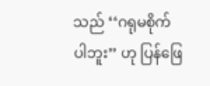သည် ‘‘ဂရုမစိုက်ပါဘူး’’ ဟု ပြန်ဖြေ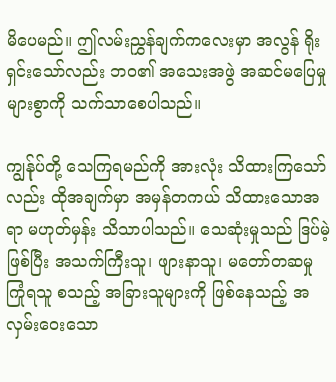မိပေမည်။ ဤလမ်းညွှန်ချက်ကလေးမှာ အလွန် ရိုးရှင်းသော်လည်း ဘဝ၏ အသေးအဖွဲ အဆင်မပြေမှုများစွာကို သက်သာစေပါသည်။

ကျွန်ုပ်တို့ သေကြရမည်ကို အားလုံး သိထားကြသော်လည်း ထိုအချက်မှာ အမှန်တကယ် သိထားသောအရာ မဟုတ်မှန်း သိသာပါသည်။ သေဆုံးမှုသည် ဒြပ်မဲ့ဖြစ်ပြီး အသက်ကြီးသူ၊ ဖျားနာသူ၊ မတော်တဆမှု ကြုံရသူ စသည့် အခြားသူများကို ဖြစ်နေသည့် အလှမ်းဝေးသော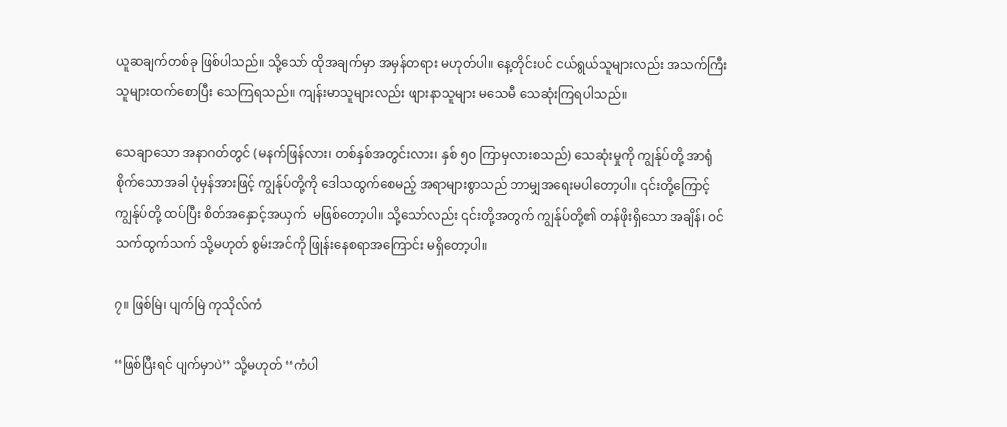ယူဆချက်တစ်ခု ဖြစ်ပါသည်။ သို့သော် ထိုအချက်မှာ အမှန်တရား မဟုတ်ပါ။ နေ့တိုင်းပင် ငယ်ရွယ်သူများလည်း အသက်ကြီးသူများထက်စောပြီး သေကြရသည်။ ကျန်းမာသူများလည်း ဖျားနာသူများ မသေမီ သေဆုံးကြရပါသည်။

သေချာသော အနာဂတ်တွင် (မနက်ဖြန်လား၊ တစ်နှစ်အတွင်းလား၊ နှစ် ၅၀ ကြာမှလားစသည်) သေဆုံးမှုကို ကျွန်ုပ်တို့ အာရုံစိုက်သောအခါ ပုံမှန်အားဖြင့် ကျွန်ုပ်တို့ကို ဒေါသထွက်စေမည့် အရာများစွာသည် ဘာမျှအရေးမပါတော့ပါ။ ၎င်းတို့ကြောင့် ကျွန်ုပ်တို့ ထပ်ပြီး စိတ်အနှောင့်အယှက်  မဖြစ်တော့ပါ။ သို့သော်လည်း ၎င်းတို့အတွက် ကျွန်ုပ်တို့၏ တန်ဖိုးရှိသော အချိန်၊ ဝင်သက်ထွက်သက် သို့မဟုတ် စွမ်းအင်ကို ဖြုန်းနေစရာအကြောင်း မရှိတော့ပါ။

၇။ ဖြစ်မြဲ၊ ပျက်မြဲ ကုသိုလ်ကံ

‘‘ဖြစ်ပြီးရင် ပျက်မှာပဲ’’ သို့မဟုတ် ‘‘ကံပါ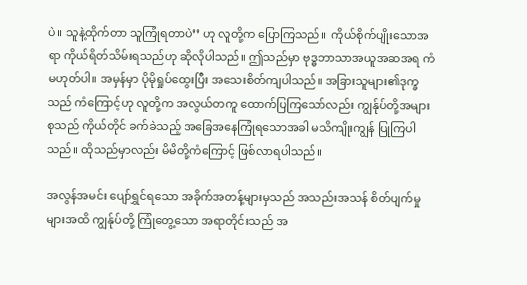ပဲ။ သူနဲ့ထိုက်တာ သူကြုံရတာပဲ’’ ဟု လူတို့က ပြောကြသည်။  ကိုယ်စိုက်ပျိုးသောအရာ ကိုယ်ရိတ်သိမ်းရသည်ဟု ဆိုလိုပါသည်။ ဤသည်မှာ ဗုဒ္ဓဘာသာအယူအဆအရ ကံမဟုတ်ပါ။ အမှန်မှာ ပိုမိုရှုပ်ထွေးပြီး အသေးစိတ်ကျပါသည်။ အခြားသူများ၏ဒုက္ခသည် ကံကြောင့်ဟု လူတို့က အလွယ်တကူ ထောက်ပြကြသော်လည်း ကျွန်ုပ်တို့အများစုသည် ကိုယ်တိုင် ခက်ခဲသည့် အခြေအနေကြုံရသောအခါ မသိကျိုးကျွန် ပြုကြပါသည်။ ထိုသည်မှာလည်း မိမိတို့ကံကြောင့် ဖြစ်လာရပါသည်။

အလွန်အမင်း ပျော်ရွှင်ရသော အခိုက်အတန့်များမှသည် အသည်းအသန် စိတ်ပျက်မှုများအထိ ကျွန်ုပ်တို့ ကြုံတွေ့သော အရာတိုင်းသည် အ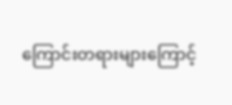ကြောင်းတရားများကြောင့်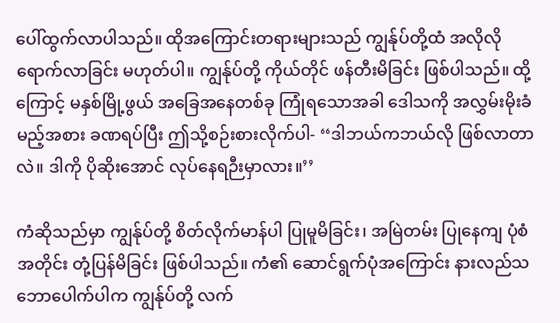ပေါ်ထွက်လာပါသည်။ ထိုအကြောင်းတရားများသည် ကျွန်ုပ်တို့ထံ အလိုလို ရောက်လာခြင်း မဟုတ်ပါ။ ကျွန်ုပ်တို့ ကိုယ်တိုင် ဖန်တီးမိခြင်း ဖြစ်ပါသည်။ ထို့ကြောင့် မနှစ်မြို့ဖွယ် အခြေအနေတစ်ခု ကြုံရသောအခါ ဒေါသကို အလွှမ်းမိုးခံမည့်အစား ခဏရပ်ပြီး ဤသို့စဉ်းစားလိုက်ပါ- ‘‘ဒါဘယ်ကဘယ်လို ဖြစ်လာတာလဲ။ ဒါကို ပိုဆိုးအောင် လုပ်နေရဉီးမှာလား။’’

ကံဆိုသည်မှာ ကျွန်ုပ်တို့ စိတ်လိုက်မာန်ပါ ပြုမူမိခြင်း၊ အမြဲတမ်း ပြုနေကျ ပုံစံအတိုင်း တုံ့ပြန်မိခြင်း ဖြစ်ပါသည်။ ကံ၏ ဆောင်ရွက်ပုံအကြောင်း နားလည်သဘောပေါက်ပါက ကျွန်ုပ်တို့ လက်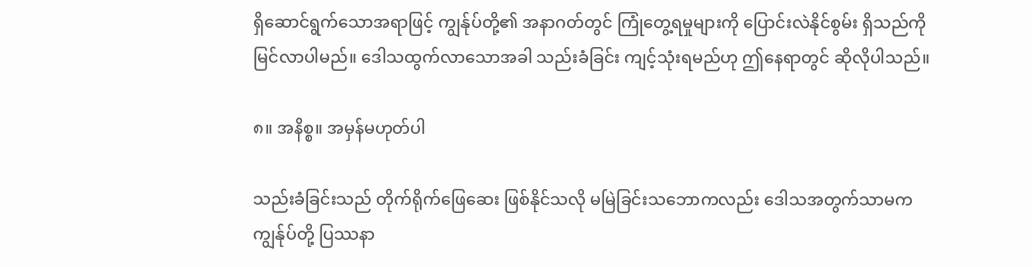ရှိဆောင်ရွက်သောအရာဖြင့် ကျွန်ုပ်တို့၏ အနာဂတ်တွင် ကြုံတွေ့ရမှုများကို ပြောင်းလဲနိုင်စွမ်း ရှိသည်ကို မြင်လာပါမည်။ ဒေါသထွက်လာသောအခါ သည်းခံခြင်း ကျင့်သုံးရမည်ဟု ဤနေရာတွင် ဆိုလိုပါသည်။

၈။ အနိစ္စ။ အမှန်မဟုတ်ပါ

သည်းခံခြင်းသည် တိုက်ရိုက်ဖြေဆေး ဖြစ်နိုင်သလို မမြဲခြင်းသဘောကလည်း ဒေါသအတွက်သာမက ကျွန်ုပ်တို့ ပြဿနာ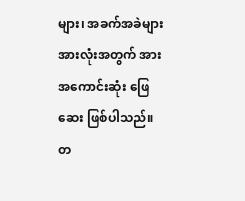များ၊ အခက်အခဲများ အားလုံးအတွက် အားအကောင်းဆုံး ဖြေဆေး ဖြစ်ပါသည်။ တ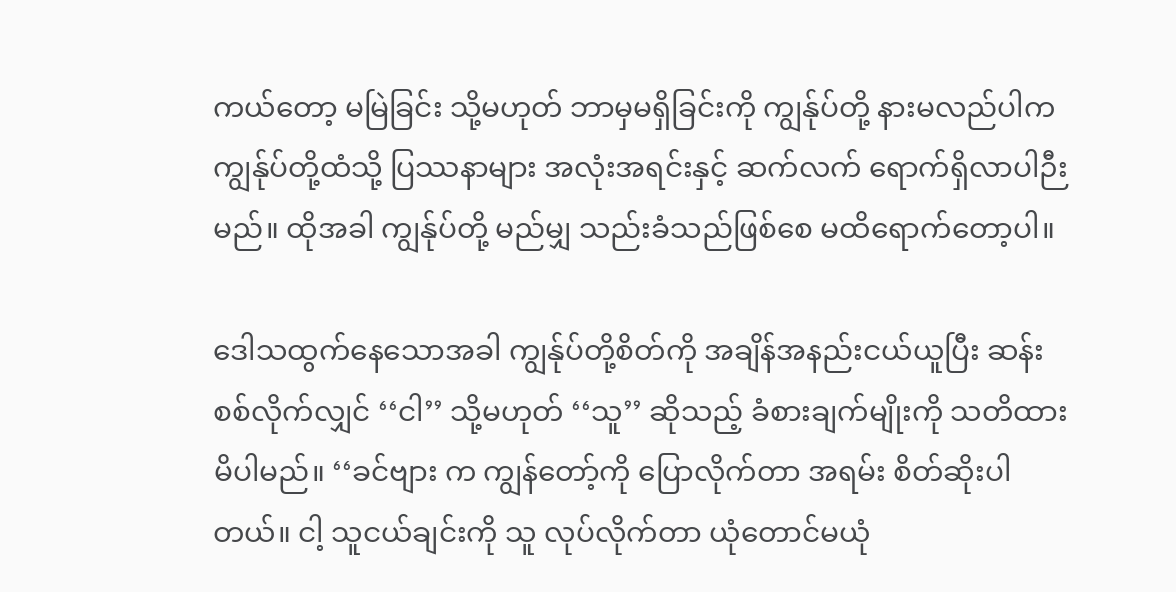ကယ်တော့ မမြဲခြင်း သို့မဟုတ် ဘာမှမရှိခြင်းကို ကျွန်ုပ်တို့ နားမလည်ပါက ကျွန်ုပ်တို့ထံသို့ ပြဿနာများ အလုံးအရင်းနှင့် ဆက်လက် ရောက်ရှိလာပါဉီးမည်။ ထိုအခါ ကျွန်ုပ်တို့ မည်မျှ သည်းခံသည်ဖြစ်စေ မထိရောက်တော့ပါ။

ဒေါသထွက်နေသောအခါ ကျွန်ုပ်တို့စိတ်ကို အချိန်အနည်းငယ်ယူပြီး ဆန်းစစ်လိုက်လျှင် ‘‘ငါ’’ သို့မဟုတ် ‘‘သူ’’ ဆိုသည့် ခံစားချက်မျိုးကို သတိထားမိပါမည်။ ‘‘ခင်ဗျား က ကျွန်တော့်ကို ပြောလိုက်တာ အရမ်း စိတ်ဆိုးပါတယ်။ ငါ့ သူငယ်ချင်းကို သူ လုပ်လိုက်တာ ယုံတောင်မယုံ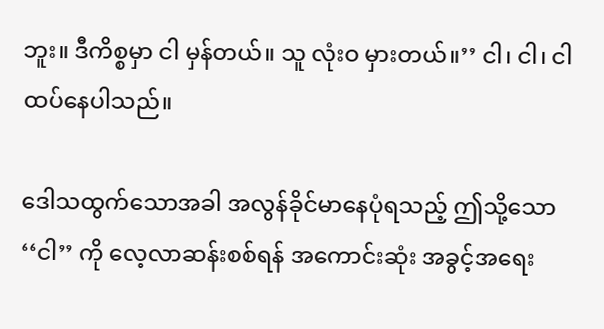ဘူး။ ဒီကိစ္စမှာ ငါ မှန်တယ်။ သူ လုံးဝ မှားတယ်။’’ ငါ၊ ငါ၊ ငါ ထပ်နေပါသည်။

ဒေါသထွက်သောအခါ အလွန်ခိုင်မာနေပုံရသည့် ဤသို့သော ‘‘ငါ’’ ကို လေ့လာဆန်းစစ်ရန် အကောင်းဆုံး အခွင့်အရေး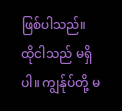ဖြစ်ပါသည်။ ထိုငါသည် မရှိပါ။ ကျွန်ုပ်တို့ မ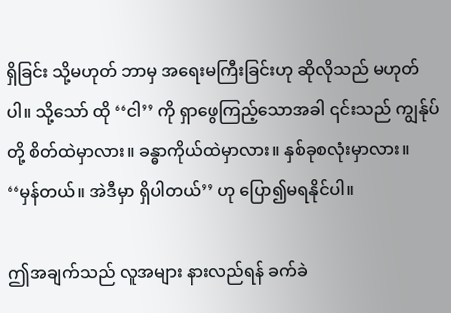ရှိခြင်း သို့မဟုတ် ဘာမှ အရေးမကြီးခြင်းဟု ဆိုလိုသည် မဟုတ်ပါ။ သို့သော် ထို ‘‘ငါ’’ ကို ရှာဖွေကြည့်သောအခါ ၎င်းသည် ကျွန်ုပ်တို့ စိတ်ထဲမှာလား။ ခန္ဓာကိုယ်ထဲမှာလား။ နှစ်ခုစလုံးမှာလား။ ‘‘မှန်တယ်။ အဲဒီမှာ ရှိပါတယ်’’ ဟု ပြော၍မရနိုင်ပါ။

ဤအချက်သည် လူအများ နားလည်ရန် ခက်ခဲ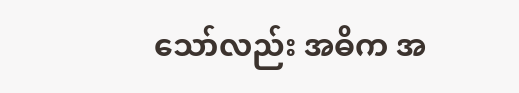သော်လည်း အဓိက အ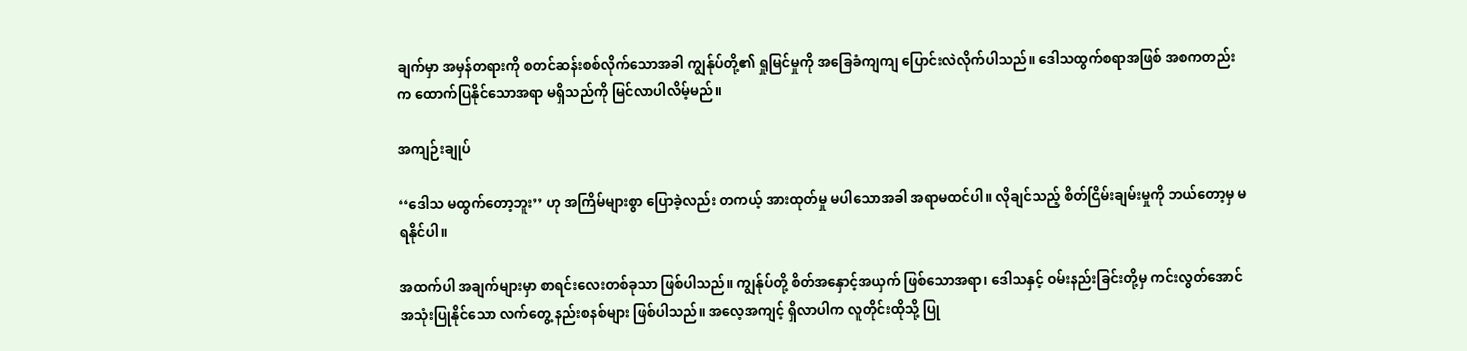ချက်မှာ အမှန်တရားကို စတင်ဆန်းစစ်လိုက်သောအခါ ကျွန်ုပ်တို့၏ ရှုမြင်မှုကို အခြေခံကျကျ ပြောင်းလဲလိုက်ပါသည်။ ဒေါသထွက်စရာအဖြစ် အစကတည်းက ထောက်ပြနိုင်သောအရာ မရှိသည်ကို မြင်လာပါလိမ့်မည်။

အကျဉ်းချုပ်

‘‘ဒေါသ မထွက်တော့ဘူး’’ ဟု အကြိမ်များစွာ ပြောခဲ့လည်း တကယ့် အားထုတ်မှု မပါသောအခါ အရာမထင်ပါ။ လိုချင်သည့် စိတ်ငြိမ်းချမ်းမှုကို ဘယ်တော့မှ မရနိုင်ပါ။

အထက်ပါ အချက်များမှာ စာရင်းလေးတစ်ခုသာ ဖြစ်ပါသည်။ ကျွန်ုပ်တို့ စိတ်အနှောင့်အယှက် ဖြစ်သောအရာ၊ ဒေါသနှင့် ဝမ်းနည်းခြင်းတို့မှ ကင်းလွတ်အောင် အသုံးပြုနိုင်သော လက်တွေ့ နည်းစနစ်များ ဖြစ်ပါသည်။ အလေ့အကျင့် ရှိလာပါက လူတိုင်းထိုသို့ ပြု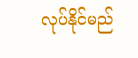လုပ်နိုင်မည်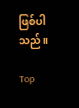ဖြစ်ပါသည်။

Top